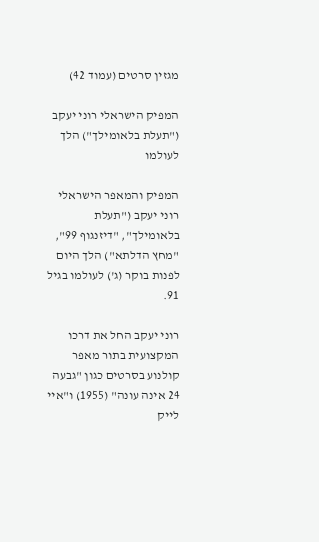מגזין סרטים (עמוד 42)

המפיק הישראלי רוני יעקב ("תעלת בלאומילך") הלך לעולמו

המפיק והמאפר הישראלי רוני יעקב ("תעלת בלאומילך", "דיזנגוף 99", "מחץ הדלתא") הלך היום לפנות בוקר (ג') לעולמו בגיל 91.

רוני יעקב החל את דרכו המקצועית בתור מאפר קולנוע בסרטים כגון "גבעה 24 אינה עונה" (1955) ו"איי לייק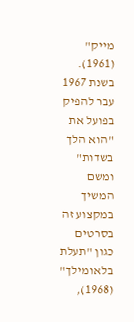מייק" (1961). בשנת 1967 עבר להפיק בפועל את "הוא הלך בשדות" ומשם המשיך במקצוע זה בסרטים כגון "תעלת בלאומילך" (1968),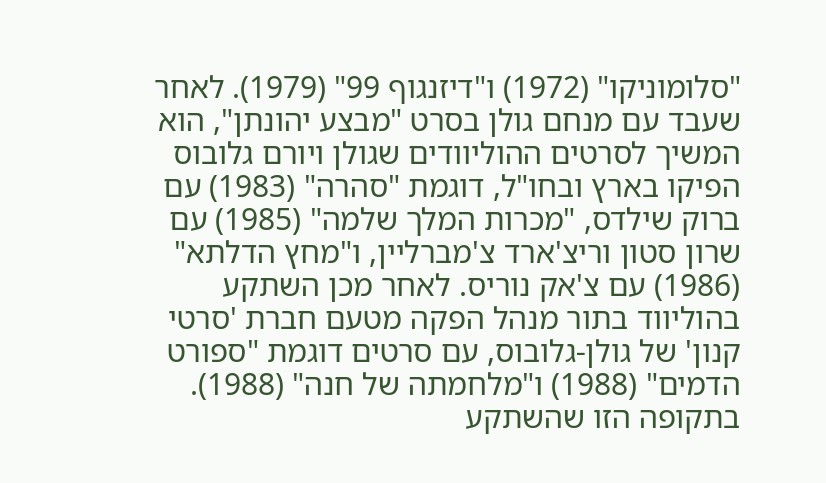"סלומוניקו" (1972) ו"דיזנגוף 99" (1979). לאחר שעבד עם מנחם גולן בסרט "מבצע יהונתן", הוא המשיך לסרטים ההוליוודים שגולן ויורם גלובוס הפיקו בארץ ובחו"ל, דוגמת "סהרה" (1983) עם ברוק שילדס, "מכרות המלך שלמה" (1985) עם שרון סטון וריצ'ארד צ'מברליין, ו"מחץ הדלתא" (1986) עם צ'אק נוריס. לאחר מכן השתקע בהוליווד בתור מנהל הפקה מטעם חברת 'סרטי קנון' של גולן-גלובוס, עם סרטים דוגמת "ספורט הדמים" (1988) ו"מלחמתה של חנה" (1988). בתקופה הזו שהשתקע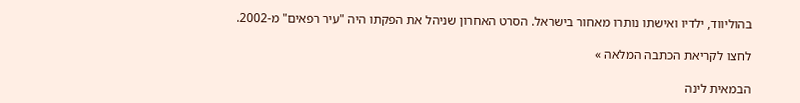בהוליווד, ילדיו ואישתו נותרו מאחור בישראל. הסרט האחרון שניהל את הפקתו היה "עיר רפאים" מ-2002.

לחצו לקריאת הכתבה המלאה »

הבמאית לינה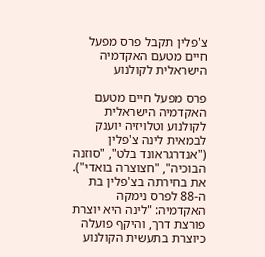צ'פלין תקבל פרס מפעל חיים מטעם האקדמיה הישראלית לקולנוע

פרס מפעל חיים מטעם האקדמיה הישראלית לקולנוע וטלויזיה יוענק לבמאית לינה צ'פלין ("אנדרגראונד בלט", "סוזנה הבוכיה", "חצוצרה בואדי"). את בחירתה בצ'פלין בת ה-88 לפרס נימקה האקדמיה: "לינה היא יוצרת פורצת דרך, והיקף פועלה כיוצרת בתעשית הקולנוע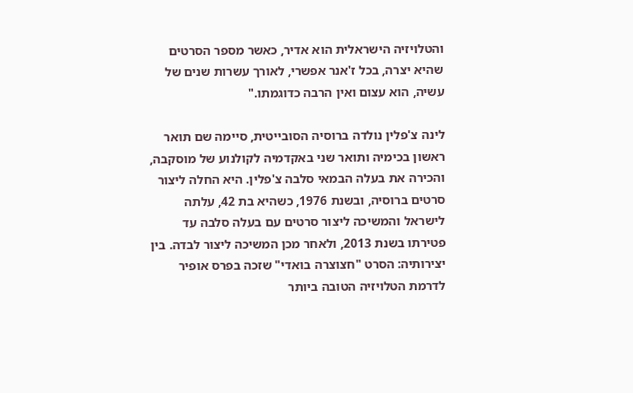והטלויזיה הישראלית הוא אדיר, כאשר מספר הסרטים שהיא יצרה, בכל ז'אנר אפשרי, לאורך עשרות שנים של עשיה, הוא עצום ואין הרבה כדוגמתו."

לינה צ'פלין נולדה ברוסיה הסובייטית, סיימה שם תואר ראשון בכימיה ותואר שני באקדמיה לקולנוע של מוסקבה, והכירה את בעלה הבמאי סלבה צ'פלין. היא החלה ליצור סרטים ברוסיה, ובשנת 1976, כשהיא בת 42, עלתה לישראל והמשיכה ליצור סרטים עם בעלה סלבה עד פטירתו בשנת 2013, ולאחר מכן המשיכה ליצור לבדה. בין יצירותיה: הסרט "חצוצרה בואדי" שזכה בפרס אופיר לדרמת הטלויזיה הטובה ביותר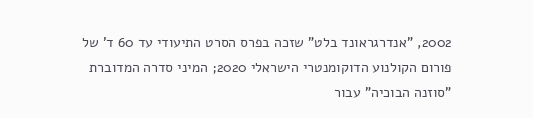2002, "אנדרגראונד בלט" שזכה בפרס הסרט התיעודי עד 60 ד' של פורום הקולנוע הדוקומנטרי הישראלי 2020; המיני סדרה המדוברת "סוזנה הבוכיה" עבור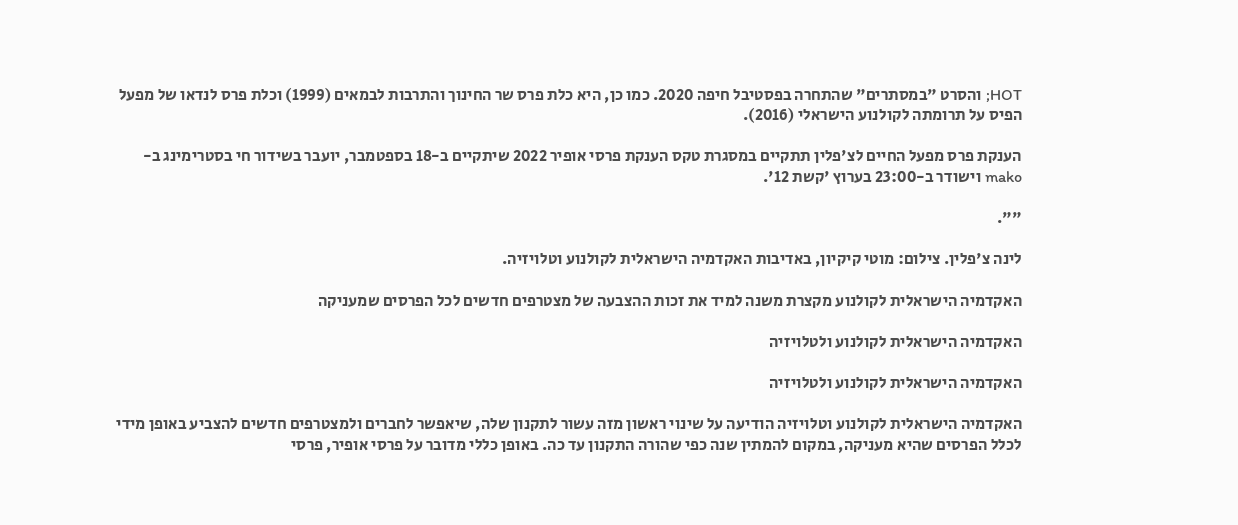HOT; והסרט "במסתרים" שהתחרה בפסטיבל חיפה 2020. כמו כן, היא כלת פרס שר החינוך והתרבות לבמאים (1999) וכלת פרס לנדאו של מפעל הפיס על תרומתה לקולנוע הישראלי (2016).

הענקת פרס מפעל החיים לצ'פלין תתקיים במסגרת טקס הענקת פרסי אופיר 2022 שיתקיים ב-18 בספטמבר, יועבר בשידור חי בסטרימינג ב-mako וישודר ב-23:00 בערוץ 'קשת 12'.

"".

לינה צ'פלין. צילום: מוטי קיקיון, באדיבות האקדמיה הישראלית לקולנוע וטלויזיה.

האקדמיה הישראלית לקולנוע מקצרת משנה למיד את זכות ההצבעה של מצטרפים חדשים לכל הפרסים שמעניקה

האקדמיה הישראלית לקולנוע ולטלויזיה

האקדמיה הישראלית לקולנוע ולטלויזיה

האקדמיה הישראלית לקולנוע וטלויזיה הודיעה על שינוי ראשון מזה עשור לתקנון שלה, שיאפשר לחברים ולמצטרפים חדשים להצביע באופן מידי לכלל הפרסים שהיא מעניקה, במקום להמתין שנה כפי שהורה התקנון עד כה. באופן כללי מדובר על פרסי אופיר, פרסי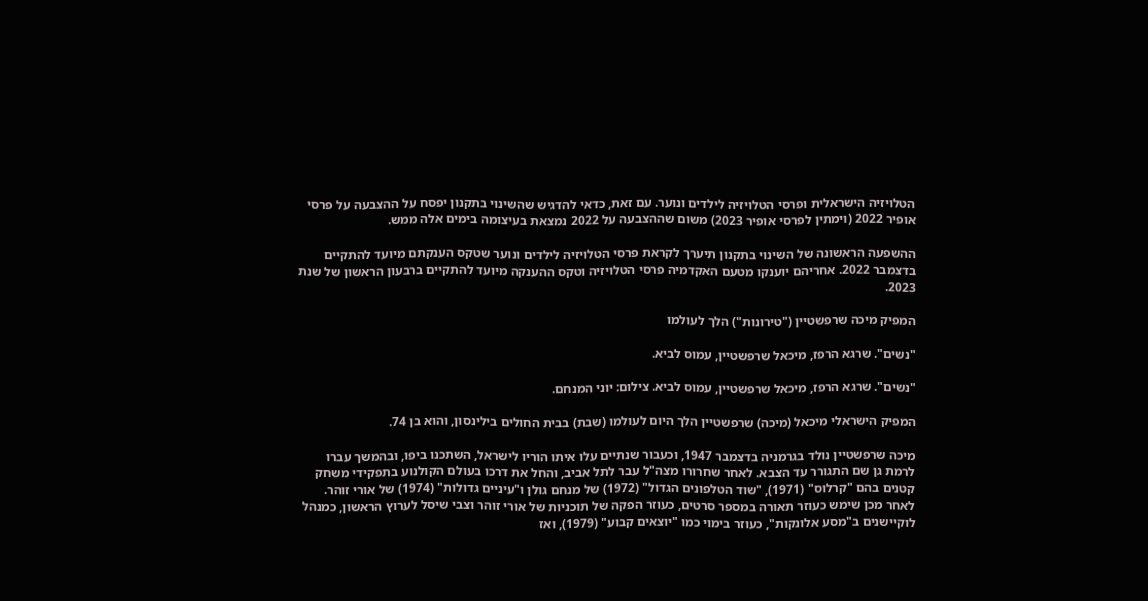הטלויזיה הישראלית ופרסי הטלויזיה לילדים ונוער. עם זאת, כדאי להדגיש שהשינוי בתקנון יפסח על ההצבעה על פרסי אופיר 2022 (וימתין לפרסי אופיר 2023) משום שההצבעה על 2022 נמצאת בעיצומה בימים אלה ממש.

ההשפעה הראשונה של השינוי בתקנון תיערך לקראת פרסי הטלויזיה לילדים ונוער שטקס הענקתם מיועד להתקיים בדצמבר 2022. אחריהם יוענקו מטעם האקדמיה פרסי הטלויזיה וטקס ההענקה מיועד להתקיים ברבעון הראשון של שנת 2023.

המפיק מיכה שרפשטיין ("טירונות") הלך לעולמו

"נשים". שרגא הרפז, מיכאל שרפשטיין, עמוס לביא.

"נשים". שרגא הרפז, מיכאל שרפשטיין, עמוס לביא. צילום: יוני המנחם.

המפיק הישראלי מיכאל (מיכה) שרפשטיין הלך היום לעולמו (שבת) בבית החולים בילינסון, והוא בן 74.

מיכה שרפשטיין נולד בגרמניה בדצמבר 1947, וכעבור שנתיים עלו איתו הוריו לישראל, השתכנו ביפו, ובהמשך עברו לרמת גן שם התגורר עד הצבא. לאחר שחרורו מצה"ל עבר לתל אביב, והחל את דרכו בעולם הקולנוע בתפקידי משחק קטנים בהם "קרלוס" (1971), "שוד הטלפונים הגדול" (1972) של מנחם גולן ו"עיניים גדולות" (1974) של אורי זוהר. לאחר מכן שימש כעוזר תאורה במספר סרטים, כעוזר הפקה של תוכניות של אורי זוהר וצבי שיסל לערוץ הראשון, כמנהל לוקיישנים ב"מסע אלונקות", כעוזר בימוי כמו "יוצאים קבוע" (1979), ואז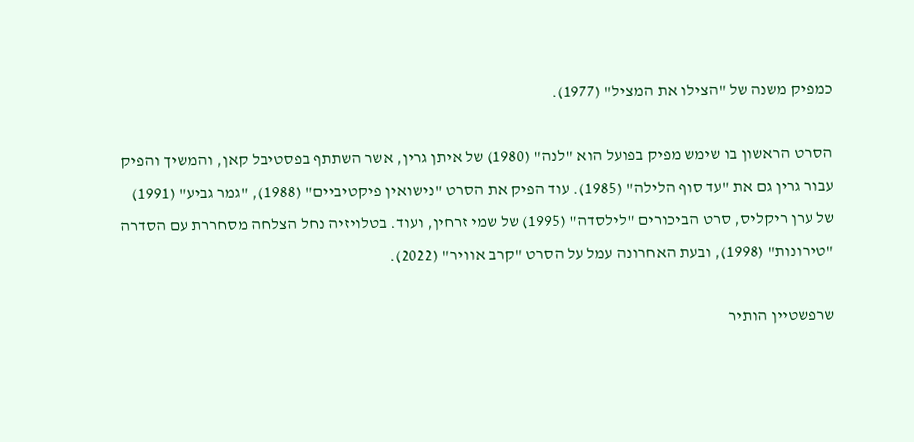כמפיק משנה של "הצילו את המציל" (1977).

הסרט הראשון בו שימש מפיק בפועל הוא "לנה" (1980) של איתן גרין, אשר השתתף בפסטיבל קאן, והמשיך והפיק עבור גרין גם את "עד סוף הלילה" (1985). עוד הפיק את הסרט "נישואין פיקטיביים" (1988), "גמר גביע" (1991) של ערן ריקליס, סרט הביכורים "לילסדה" (1995) של שמי זרחין, ועוד. בטלויזיה נחל הצלחה מסחררת עם הסדרה "טירונות" (1998), ובעת האחרונה עמל על הסרט "קרב אוויר" (2022).

שרפשטיין הותיר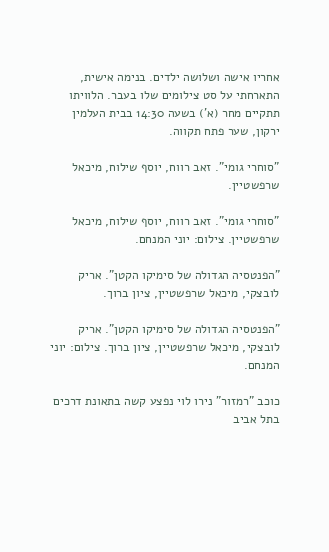אחריו אישה ושלושה ילדים. בנימה אישית, התארחתי על סט צילומים שלו בעבר. הלוויתו תתקיים מחר (א') בשעה 14:30 בבית העלמין ירקון, שער פתח תקווה.

"סוחרי גומי". זאב רווח, יוסף שילוח, מיכאל שרפשטיין.

"סוחרי גומי". זאב רווח, יוסף שילוח, מיכאל שרפשטיין. צילום: יוני המנחם.

"הפנטסיה הגדולה של סימיקו הקטן". אריק לובצקי, מיכאל שרפשטיין, ציון ברוך.

"הפנטסיה הגדולה של סימיקו הקטן". אריק לובצקי, מיכאל שרפשטיין, ציון ברוך. צילום: יוני המנחם.

כוכב "רמזור" נירו לוי נפצע קשה בתאונת דרכים בתל אביב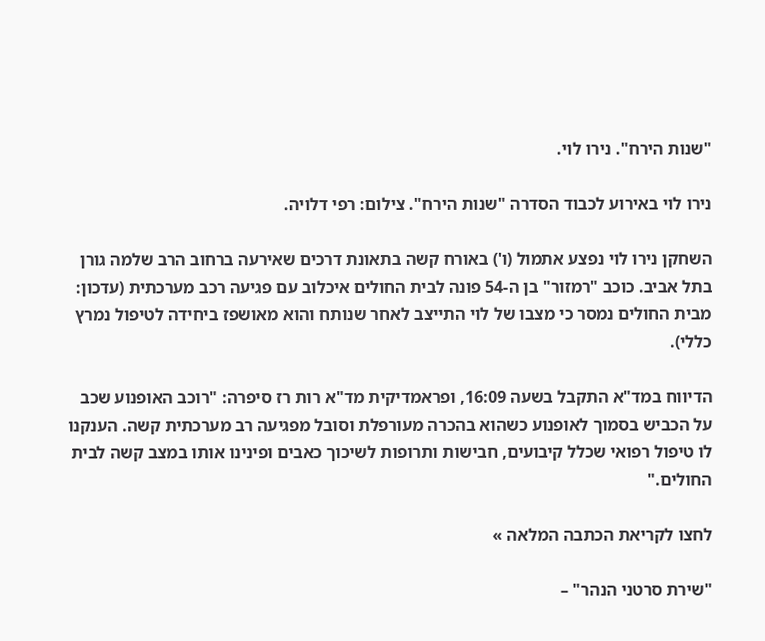"שנות הירח". נירו לוי.

נירו לוי באירוע לכבוד הסדרה "שנות הירח". צילום: רפי דלויה.

השחקן נירו לוי נפצע אתמול (ו') באורח קשה בתאונת דרכים שאירעה ברחוב הרב שלמה גורן בתל אביב. כוכב "רמזור" בן ה-54 פונה לבית החולים איכלוב עם פגיעה רכב מערכתית (עדכון: מבית החולים נמסר כי מצבו של לוי התייצב לאחר שנותח והוא מאושפז ביחידה לטיפול נמרץ כללי).

הדיווח במד"א התקבל בשעה 16:09, ופראמדיקית מד"א רות רז סיפרה: "רוכב האופנוע שכב על הכביש בסמוך לאופנוע כשהוא בהכרה מעורפלת וסובל מפגיעה רב מערכתית קשה. הענקנו לו טיפול רפואי שכלל קיבועים, חבישות ותרופות לשיכוך כאבים ופינינו אותו במצב קשה לבית החולים."

לחצו לקריאת הכתבה המלאה »

"שירת סרטני הנהר" –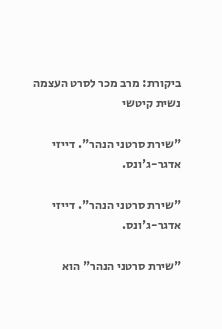ביקורת: מרב מכר לסרט העצמה נשית קיטשי

"שירת סרטני הנהר". דייזי אדגר-ג'ונס.

"שירת סרטני הנהר". דייזי אדגר-ג'ונס.

"שירת סרטני הנהר" הוא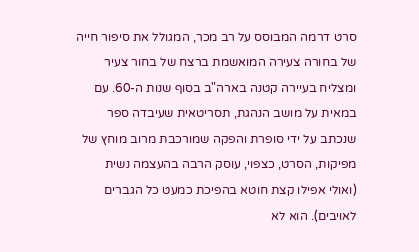סרט דרמה המבוסס על רב מכר, המגולל את סיפור חייה של בחורה צעירה המואשמת ברצח של בחור צעיר ומצליח בעיירה קטנה בארה"ב בסוף שנות ה-60. עם במאית על מושב הנהגת, תסריטאית שעיבדה ספר שנכתב על ידי סופרת והפקה שמורכבת מרוב מוחץ של מפיקות, הסרט, כצפוי, עוסק הרבה בהעצמה נשית (ואולי אפילו קצת חוטא בהפיכת כמעט כל הגברים לאויבים). הוא לא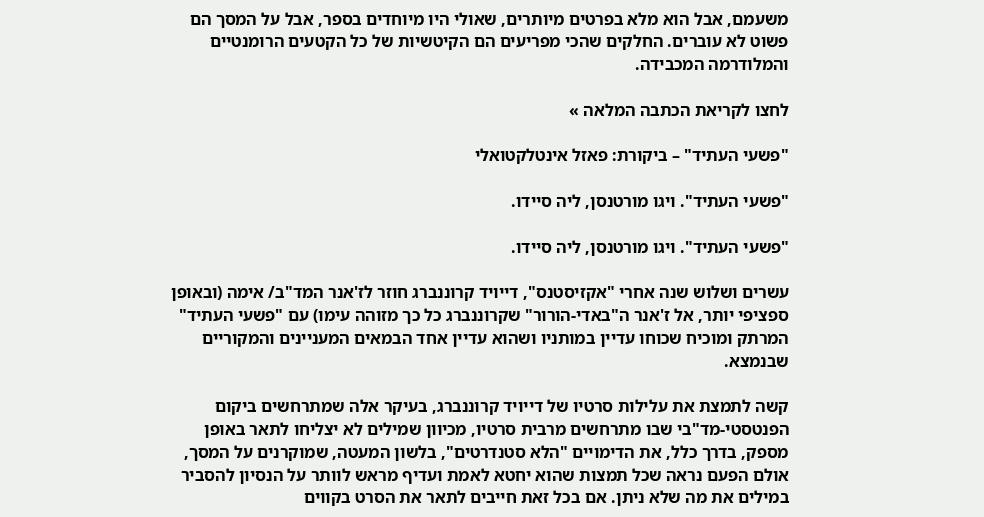משעמם, אבל הוא מלא בפרטים מיותרים, שאולי היו מיוחדים בספר, אבל על המסך הם פשוט לא עוברים. החלקים שהכי מפריעים הם הקיטשיות של כל הקטעים הרומנטיים והמלודרמה המכבידה.

לחצו לקריאת הכתבה המלאה »

"פשעי העתיד" – ביקורת: פאזל אינטלקטואלי

"פשעי העתיד". ויגו מורטנסן, ליה סיידו.

"פשעי העתיד". ויגו מורטנסן, ליה סיידו.

עשרים ושלוש שנה אחרי "אקזיסטנס", דייויד קרוננברג חוזר לז'אנר המד"ב/ אימה (ובאופן ספציפי יותר, אל ז'אנר ה"באדי-הורור" שקרוננברג כל כך מזוהה עימו) עם "פשעי העתיד" המרתק ומוכיח שכוחו עדיין במותניו ושהוא עדיין אחד הבמאים המעניינים והמקוריים שבנמצא.

קשה לתמצת את עלילות סרטיו של דייויד קרוננברג, בעיקר אלה שמתרחשים ביקום הפנטסטי-מד"בי שבו מתרחשים מרבית סרטיו, מכיוון שמילים לא יצליחו לתאר באופן מספק, בדרך כלל, את הדימויים "הלא סטנדרטים", בלשון המעטה, שמוקרנים על המסך, אולם הפעם נראה שכל תמצות שהוא יחטא לאמת ועדיף מראש לוותר על הנסיון להסביר במילים את מה שלא ניתן. אם בכל זאת חייבים לתאר את הסרט בקווים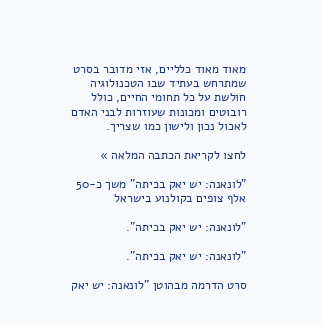מאוד מאוד כלליים, אזי מדובר בסרט שמתרחש בעתיד שבו הטכנולוגיה חולשת על כל תחומי החיים, כולל רובוטים ומכונות שעוזרות לבני האדם לאכול נכון ולישון כמו שצריך.

לחצו לקריאת הכתבה המלאה »

"לונאנה: יש יאק בכיתה" משך כ-50 אלף צופים בקולנוע בישראל

"לונאנה: יש יאק בכיתה".

"לונאנה: יש יאק בכיתה".

סרט הדרמה מבהוטן "לונאנה: יש יאק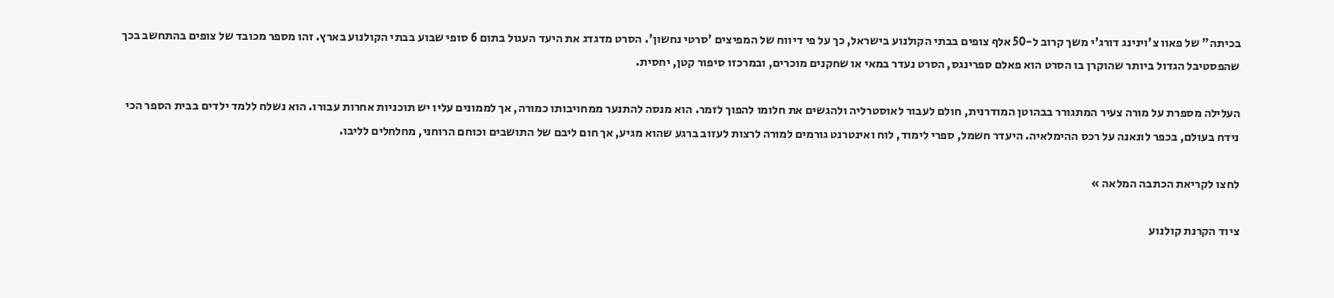בכיתה" של פאוו צ'וינינג דורג'י משך קרוב ל-50 אלף צופים בבתי הקולנוע בישראל, כך על פי דיווח של המפיצים 'סרטי נחשון'. הסרט מדגדג את היעד העגול בתום 6 סופי שבוע בבתי הקולנוע בארץ. זהו מספר מכובד של צופים בהתחשב בכך שהפסטיבל הגדול ביותר שהוקרן בו הסרט הוא פאלם ספרינגס, הסרט נעדר במאי או שחקנים מוכרים, ובמרכזו סיפור קטן, יחסית.

העלילה מספרת על מורה צעיר המתגורר בבהוטן המודרנית, חולם לעבור לאוסטרליה ולהגשים את חלומו להפוך לזמר. הוא מנסה להתנער ממחויבותו כמורה, אך לממונים עליו יש תוכניות אחרות עבורו. הוא נשלח ללמד ילדים בבית הספר הכי נידח בעולם, בכפר לונאנה על רכס ההימלאיה. היעדר חשמל, ספרי לימוד, לוח ואינטרנט גורמים למורה לרצות לעזוב ברגע שהוא מגיע, אך חום ליבם של התושבים וכוחם הרוחני, מחלחלים לליבו.

לחצו לקריאת הכתבה המלאה »

ציוד הקרנת קולנוע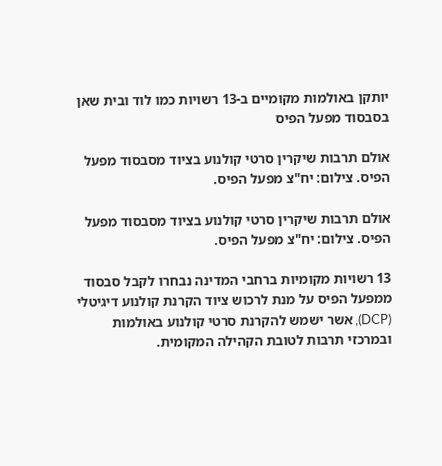יותקן באולמות מקומיים ב-13 רשויות כמו לוד ובית שאן בסבסוד מפעל הפיס

אולם תרבות שיקרין סרטי קולנוע בציוד מסבסוד מפעל הפיס. צילום: יח"צ מפעל הפיס.

אולם תרבות שיקרין סרטי קולנוע בציוד מסבסוד מפעל הפיס. צילום: יח"צ מפעל הפיס.

13 רשויות מקומיות ברחבי המדינה נבחרו לקבל סבסוד ממפעל הפיס על מנת לרכוש ציוד הקרנת קולנוע דיגיטלי (DCP), אשר ישמש להקרנת סרטי קולנוע באולמות ובמרכזי תרבות לטובת הקהילה המקומית.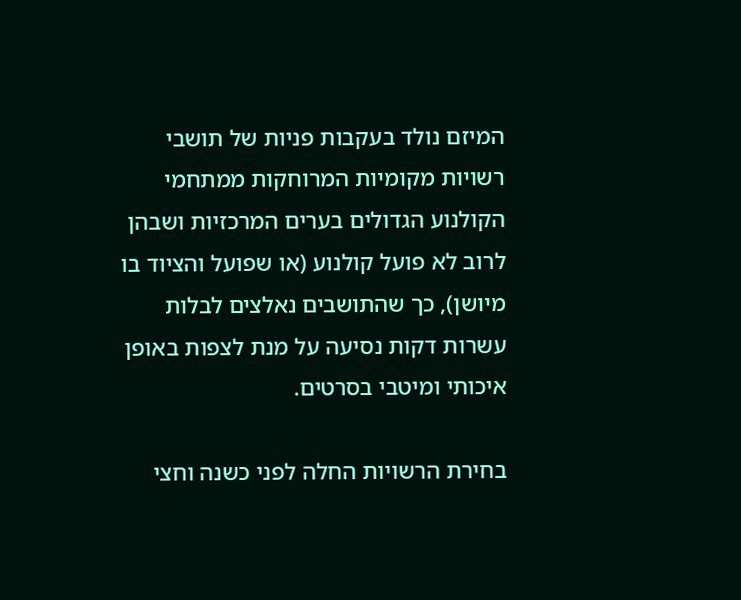המיזם נולד בעקבות פניות של תושבי רשויות מקומיות המרוחקות ממתחמי הקולנוע הגדולים בערים המרכזיות ושבהן לרוב לא פועל קולנוע (או שפועל והציוד בו מיושן), כך שהתושבים נאלצים לבלות עשרות דקות נסיעה על מנת לצפות באופן איכותי ומיטבי בסרטים.

בחירת הרשויות החלה לפני כשנה וחצי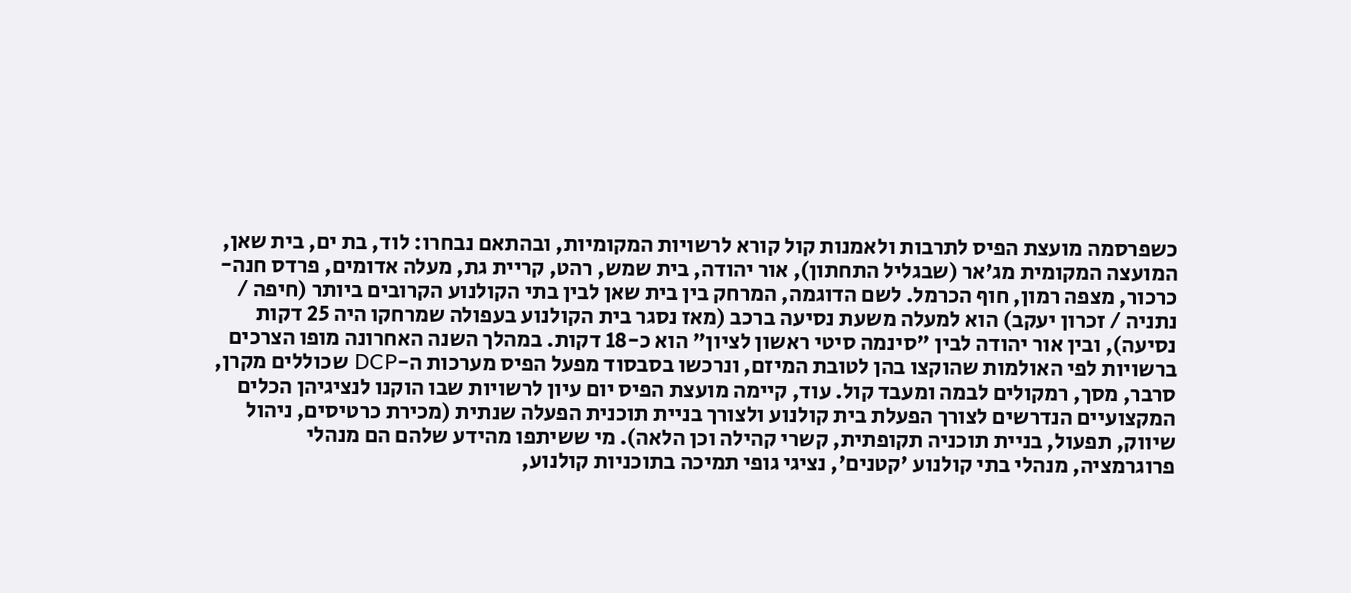כשפרסמה מועצת הפיס לתרבות ולאמנות קול קורא לרשויות המקומיות, ובהתאם נבחרו: לוד, בת ים, בית שאן, המועצה המקומית מג'אר (שבגליל התחתון), אור יהודה, בית שמש, רהט, קריית גת, מעלה אדומים, פרדס חנה-כרכור, מצפה רמון, חוף הכרמל. לשם הדוגמה, המרחק בין בית שאן לבין בתי הקולנוע הקרובים ביותר (חיפה / נתניה / זכרון יעקב) הוא למעלה משעת נסיעה ברכב (מאז נסגר בית הקולנוע בעפולה שמרחקו היה 25 דקות נסיעה), ובין אור יהודה לבין "סינמה סיטי ראשון לציון" הוא כ-18 דקות. במהלך השנה האחרונה מופו הצרכים ברשויות לפי האולמות שהוקצו בהן לטובת המיזם, ונרכשו בסבסוד מפעל הפיס מערכות ה-DCP שכוללים מקרן, סרבר, מסך, רמקולים לבמה ומעבד קול. עוד, קיימה מועצת הפיס יום עיון לרשויות שבו הוקנו לנציגיהן הכלים המקצועיים הנדרשים לצורך הפעלת בית קולנוע ולצורך בניית תוכנית הפעלה שנתית (מכירת כרטיסים, ניהול שיווק, תפעול, בניית תוכניה תקופתית, קשרי קהילה וכן הלאה). מי ששיתפו מהידע שלהם הם מנהלי פרוגרמציה, מנהלי בתי קולנוע 'קטנים', נציגי גופי תמיכה בתוכניות קולנוע,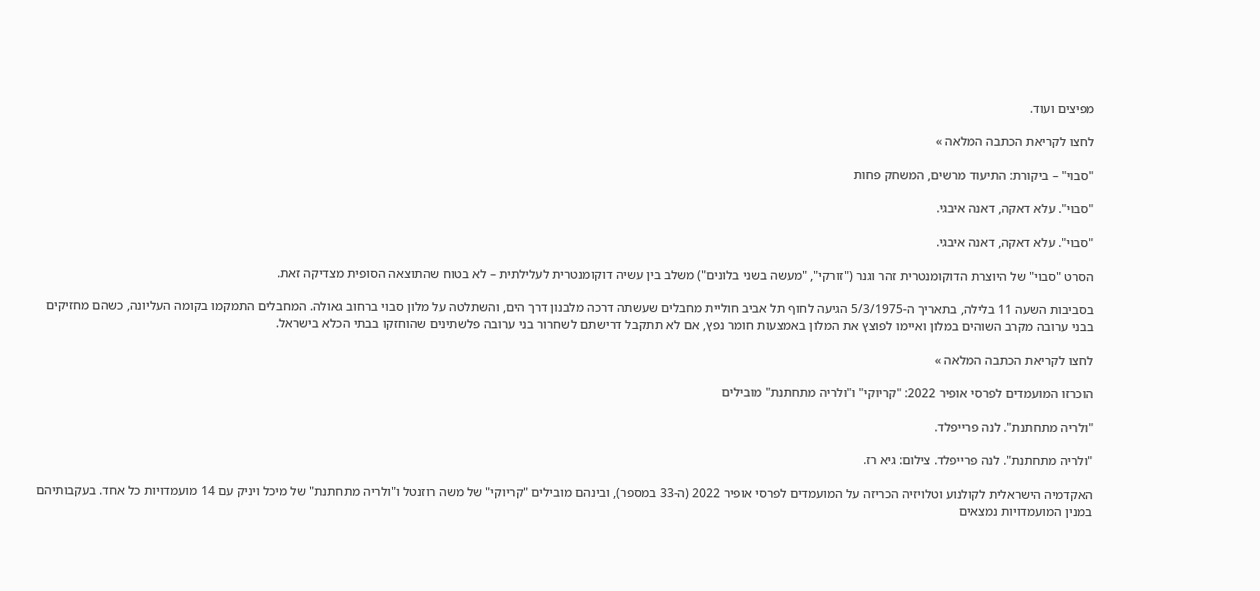מפיצים ועוד.

לחצו לקריאת הכתבה המלאה »

"סבוי" – ביקורת: התיעוד מרשים, המשחק פחות

"סבוי". עלא דאקה, דאנה איבגי.

"סבוי". עלא דאקה, דאנה איבגי.

הסרט "סבוי" של היוצרת הדוקומנטרית זהר וגנר ("זורקי", "מעשה בשני בלונים") משלב בין עשיה דוקומנטרית לעלילתית – לא בטוח שהתוצאה הסופית מצדיקה זאת.

בסביבות השעה 11 בלילה, בתאריך ה-5/3/1975 הגיעה לחוף תל אביב חוליית מחבלים שעשתה דרכה מלבנון דרך הים, והשתלטה על מלון סבוי ברחוב גאולה. המחבלים התמקמו בקומה העליונה, כשהם מחזיקים בבני ערובה מקרב השוהים במלון ואיימו לפוצץ את המלון באמצעות חומר נפץ, אם לא תתקבל דרישתם לשחרור בני ערובה פלשתינים שהוחזקו בבתי הכלא בישראל.

לחצו לקריאת הכתבה המלאה »

הוכרזו המועמדים לפרסי אופיר 2022: "קריוקי" ו"ולריה מתחתנת" מובילים

"ולריה מתחתנת". לנה פרייפלד.

"ולריה מתחתנת". לנה פרייפלד. צילום: גיא רז.

האקדמיה הישראלית לקולנוע וטלויזיה הכריזה על המועמדים לפרסי אופיר 2022 (ה-33 במספר), ובינהם מובילים "קריוקי" של משה רוזנטל ו"ולריה מתחתנת" של מיכל ויניק עם 14 מועמדויות כל אחד. בעקבותיהם במנין המועמדויות נמצאים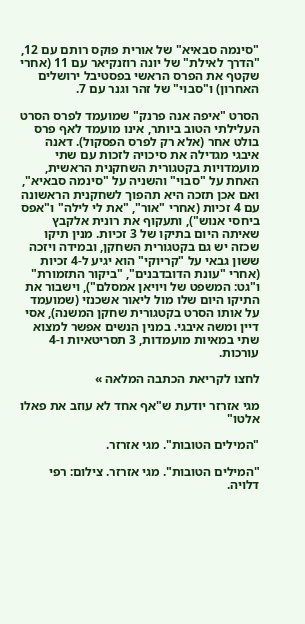"סינמה סבאיא" של אורית פוקס רותם עם 12, "הדרך לאילת" של יונה רוזנקיאר עם 11 (אחרי שקטף את הפרס הראשי בפסטיבל ירושלים האחרון) ו"סבוי" של זהר וגנר עם 7.

הסרט "איפה אנה פרנק" שמועמד לפרס הסרט העלילתי הטוב ביותר, אינו מועמד לאף פרס בולט אחר (אלא רק לפרס הפסקול). דאנה איבגי מגדילה את סיכויה לזכות עם שתי מועמדויות בקטגורית השחקנית הראשית, האחת על "סבוי" והשניה על "סינמה סבאיא", ואם אכן תזכה היא תהפוך לשחקנית הראשונה עם 4 זכיות (אחרי "אור", "את לי לילה" ו"אפס ביחסי אנוש"), ותעקוף את רונית אלקבץ שאיתה היום בתיקו של 3 זכיות. מנין תיקו שכזה יש גם בקטגורית השחקן, ובמידה ויזכה ששון גבאי על "קריוקי" הוא יגיע ל-4 זכיות (אחרי "עונת הדובדבנים", "ביקור התזמורת" ו"גט: המשפט של ויויאן אמסלם"), וישבור את התיקו היום שלו מול ליאור אשכנזי (שמועמד על אותו הסרט בקטגורית שחקן המשנה), אסי דיין ומשה איבגי. במנין הנשים אפשר למצוא שתי במאיות מועמדות, 3 תסריטאיות ו-4 עורכות.

לחצו לקריאת הכתבה המלאה »

מגי אזרזר יודעת ש"אף אחד לא עוזב את פאלו אלטו"

"המילים הטובות". מגי אזרזר.

"המילים הטובות". מגי אזרזר. צילום: רפי דלויה.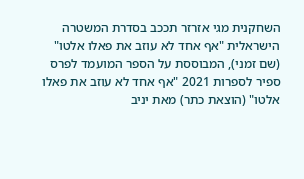השחקנית מגי אזרזר תככב בסדרת המשטרה הישראלית "אף אחד לא עוזב את פאלו אלטו" (שם זמני), המבוססת על הספר המועמד לפרס ספיר לספרות 2021 "אף אחד לא עוזב את פאלו אלטו" (הוצאת כתר) מאת יניב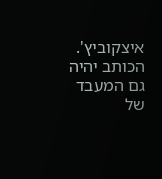איצקוביץ'. הכותב יהיה גם המעבד של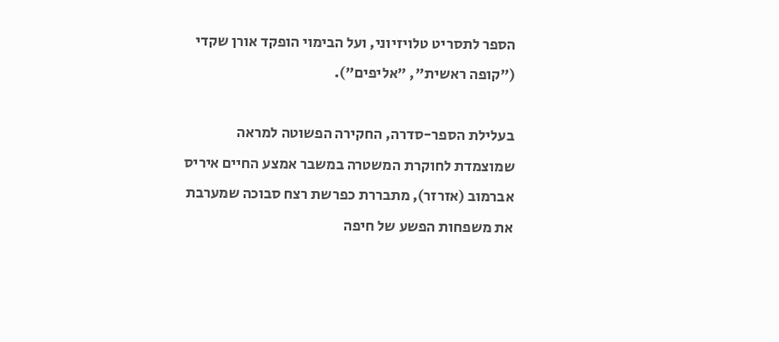הספר לתסריט טלויזיוני, ועל הבימוי הופקד אורן שקדי ("קופה ראשית", "אליפים").

בעלילת הספר-סדרה, החקירה הפשוטה למראה שמוצמדת לחוקרת המשטרה במשבר אמצע החיים איריס אברמוב (אזרזר), מתבררת כפרשת רצח סבוכה שמערבת את משפחות הפשע של חיפה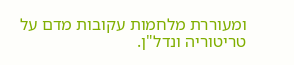ומעוררת מלחמות עקובות מדם על טריטוריה ונדל"ן.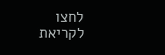לחצו לקריאת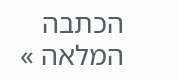הכתבה המלאה »